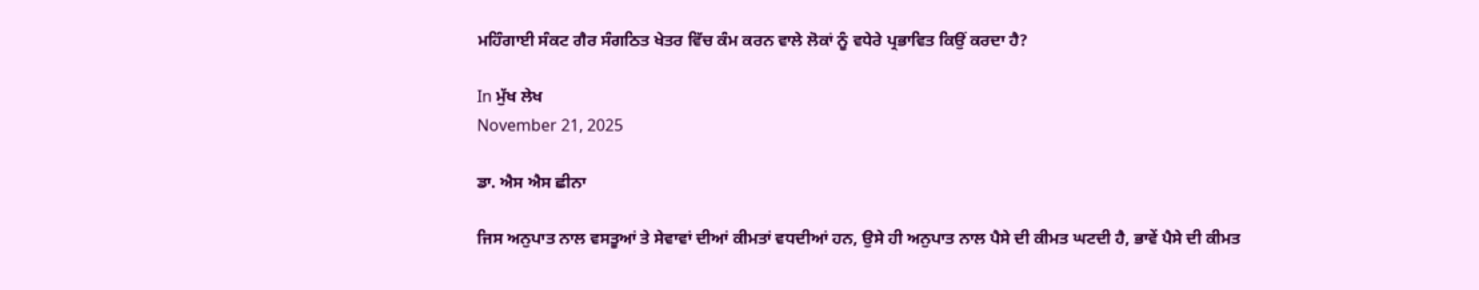ਮਹਿੰਗਾਈ ਸੰਕਟ ਗੈਰ ਸੰਗਠਿਤ ਖੇਤਰ ਵਿੱਚ ਕੰਮ ਕਰਨ ਵਾਲੇ ਲੋਕਾਂ ਨੂੰ ਵਧੇਰੇ ਪ੍ਰਭਾਵਿਤ ਕਿਉਂ ਕਰਦਾ ਹੈ?

In ਮੁੱਖ ਲੇਖ
November 21, 2025

ਡਾ. ਐਸ ਐਸ ਛੀਨਾ

ਜਿਸ ਅਨੁਪਾਤ ਨਾਲ ਵਸਤੂਆਂ ਤੇ ਸੇਵਾਵਾਂ ਦੀਆਂ ਕੀਮਤਾਂ ਵਧਦੀਆਂ ਹਨ, ਉਸੇ ਹੀ ਅਨੁਪਾਤ ਨਾਲ ਪੈਸੇ ਦੀ ਕੀਮਤ ਘਟਦੀ ਹੈ, ਭਾਵੇਂ ਪੈਸੇ ਦੀ ਕੀਮਤ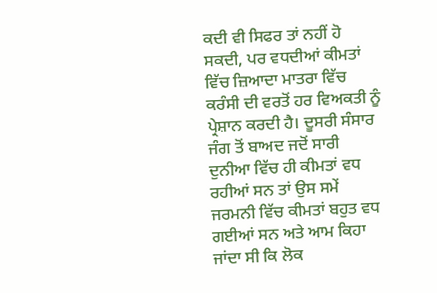ਕਦੀ ਵੀ ਸਿਫਰ ਤਾਂ ਨਹੀਂ ਹੋ ਸਕਦੀ, ਪਰ ਵਧਦੀਆਂ ਕੀਮਤਾਂ ਵਿੱਚ ਜ਼ਿਆਦਾ ਮਾਤਰਾ ਵਿੱਚ ਕਰੰਸੀ ਦੀ ਵਰਤੋਂ ਹਰ ਵਿਅਕਤੀ ਨੂੰ ਪ੍ਰੇਸ਼ਾਨ ਕਰਦੀ ਹੈ। ਦੂਸਰੀ ਸੰਸਾਰ ਜੰਗ ਤੋਂ ਬਾਅਦ ਜਦੋਂ ਸਾਰੀ ਦੁਨੀਆ ਵਿੱਚ ਹੀ ਕੀਮਤਾਂ ਵਧ ਰਹੀਆਂ ਸਨ ਤਾਂ ਉਸ ਸਮੇਂ ਜਰਮਨੀ ਵਿੱਚ ਕੀਮਤਾਂ ਬਹੁਤ ਵਧ ਗਈਆਂ ਸਨ ਅਤੇ ਆਮ ਕਿਹਾ ਜਾਂਦਾ ਸੀ ਕਿ ਲੋਕ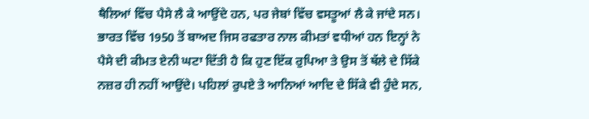ਥੈਲਿਆਂ ਵਿੱਚ ਪੈਸੇ ਲੈ ਕੇ ਆਉਂਦੇ ਹਨ, ਪਰ ਜੇਬਾਂ ਵਿੱਚ ਵਸਤੂਆਂ ਲੈ ਕੇ ਜਾਂਦੇ ਸਨ। ਭਾਰਤ ਵਿੱਚ 1950 ਤੋਂ ਬਾਅਦ ਜਿਸ ਰਫਤਾਰ ਨਾਲ ਕੀਮਤਾਂ ਵਧੀਆਂ ਹਨ ਇਨ੍ਹਾਂ ਨੇ ਪੈਸੇ ਦੀ ਕੀਮਤ ਏਨੀ ਘਟਾ ਦਿੱਤੀ ਹੈ ਕਿ ਹੁਣ ਇੱਕ ਰੁਪਿਆ ਤੇ ਉਸ ਤੋਂ ਥੱਲੇ ਦੇ ਸਿੱਕੇ ਨਜ਼ਰ ਹੀ ਨਹੀਂ ਆਉਂਦੇ। ਪਹਿਲਾਂ ਰੁਪਏ ਤੇ ਆਨਿਆਂ ਆਦਿ ਦੇ ਸਿੱਕੇ ਵੀ ਹੁੰਦੇ ਸਨ,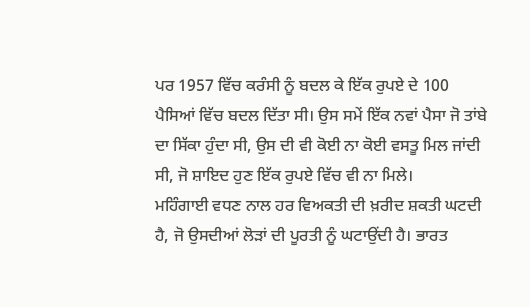ਪਰ 1957 ਵਿੱਚ ਕਰੰਸੀ ਨੂੰ ਬਦਲ ਕੇ ਇੱਕ ਰੁਪਏ ਦੇ 100 ਪੈਸਿਆਂ ਵਿੱਚ ਬਦਲ ਦਿੱਤਾ ਸੀ। ਉਸ ਸਮੇਂ ਇੱਕ ਨਵਾਂ ਪੈਸਾ ਜੋ ਤਾਂਬੇ ਦਾ ਸਿੱਕਾ ਹੁੰਦਾ ਸੀ, ਉਸ ਦੀ ਵੀ ਕੋਈ ਨਾ ਕੋਈ ਵਸਤੂ ਮਿਲ ਜਾਂਦੀ ਸੀ, ਜੋ ਸ਼ਾਇਦ ਹੁਣ ਇੱਕ ਰੁਪਏ ਵਿੱਚ ਵੀ ਨਾ ਮਿਲੇ।
ਮਹਿੰਗਾਈ ਵਧਣ ਨਾਲ ਹਰ ਵਿਅਕਤੀ ਦੀ ਖ਼ਰੀਦ ਸ਼ਕਤੀ ਘਟਦੀ ਹੈ, ਜੋ ਉਸਦੀਆਂ ਲੋੜਾਂ ਦੀ ਪੂਰਤੀ ਨੂੰ ਘਟਾਉਂਦੀ ਹੈ। ਭਾਰਤ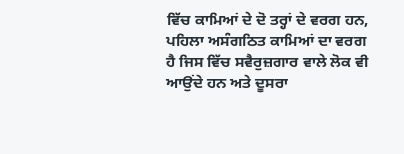ਵਿੱਚ ਕਾਮਿਆਂ ਦੇ ਦੋ ਤਰ੍ਹਾਂ ਦੇ ਵਰਗ ਹਨ, ਪਹਿਲਾ ਅਸੰਗਠਿਤ ਕਾਮਿਆਂ ਦਾ ਵਰਗ ਹੈ ਜਿਸ ਵਿੱਚ ਸਵੈਰੁਜ਼ਗਾਰ ਵਾਲੇ ਲੋਕ ਵੀ ਆਉਂਦੇ ਹਨ ਅਤੇ ਦੂਸਰਾ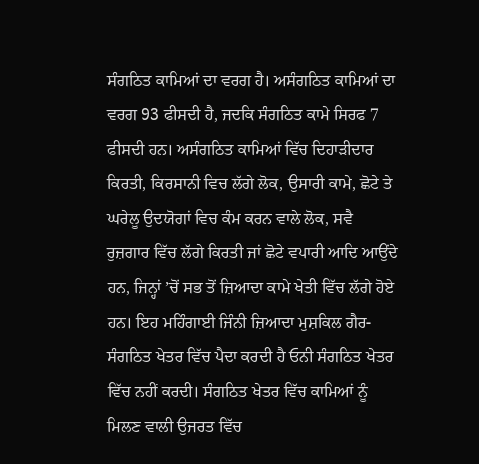ਸੰਗਠਿਤ ਕਾਮਿਆਂ ਦਾ ਵਰਗ ਹੈ। ਅਸੰਗਠਿਤ ਕਾਮਿਆਂ ਦਾ ਵਰਗ 93 ਫੀਸਦੀ ਹੈ, ਜਦਕਿ ਸੰਗਠਿਤ ਕਾਮੇ ਸਿਰਫ 7 ਫੀਸਦੀ ਹਨ। ਅਸੰਗਠਿਤ ਕਾਮਿਆਂ ਵਿੱਚ ਦਿਹਾੜੀਦਾਰ ਕਿਰਤੀ, ਕਿਰਸਾਨੀ ਵਿਚ ਲੱਗੇ ਲੋਕ, ਉਸਾਰੀ ਕਾਮੇ, ਛੋਟੇ ਤੇ ਘਰੇਲੂ ਉਦਯੋਗਾਂ ਵਿਚ ਕੰਮ ਕਰਨ ਵਾਲੇ ਲੋਕ, ਸਵੈ ਰੁਜ਼ਗਾਰ ਵਿੱਚ ਲੱਗੇ ਕਿਰਤੀ ਜਾਂ ਛੋਟੇ ਵਪਾਰੀ ਆਦਿ ਆਉਂਦੇ ਹਨ, ਜਿਨ੍ਹਾਂ ’ਚੋਂ ਸਭ ਤੋਂ ਜ਼ਿਆਦਾ ਕਾਮੇ ਖੇਤੀ ਵਿੱਚ ਲੱਗੇ ਹੋਏ ਹਨ। ਇਹ ਮਹਿੰਗਾਈ ਜਿੰਨੀ ਜ਼ਿਆਦਾ ਮੁਸ਼ਕਿਲ ਗੈਰ-ਸੰਗਠਿਤ ਖੇਤਰ ਵਿੱਚ ਪੈਦਾ ਕਰਦੀ ਹੈ ਓਨੀ ਸੰਗਠਿਤ ਖੇਤਰ ਵਿੱਚ ਨਹੀਂ ਕਰਦੀ। ਸੰਗਠਿਤ ਖੇਤਰ ਵਿੱਚ ਕਾਮਿਆਂ ਨੂੰ ਮਿਲਣ ਵਾਲੀ ਉਜਰਤ ਵਿੱਚ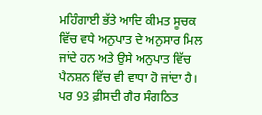ਮਹਿੰਗਾਈ ਭੱਤੇ ਆਦਿ ਕੀਮਤ ਸੂਚਕ ਵਿੱਚ ਵਧੇ ਅਨੁਪਾਤ ਦੇ ਅਨੁਸਾਰ ਮਿਲ ਜਾਂਦੇ ਹਨ ਅਤੇ ਉਸੇ ਅਨੁਪਾਤ ਵਿੱਚ ਪੈਨਸ਼ਨ ਵਿੱਚ ਵੀ ਵਾਧਾ ਹੋ ਜਾਂਦਾ ਹੈ। ਪਰ 93 ਫ਼ੀਸਦੀ ਗੈਰ ਸੰਗਠਿਤ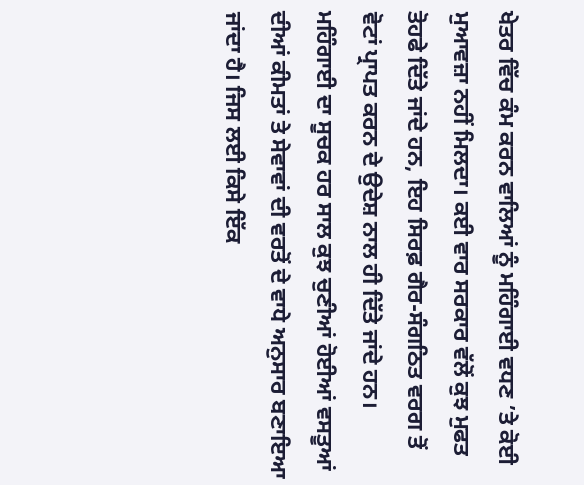ਖੇਤਰ ਵਿੱਚ ਕੰਮ ਕਰਨ ਵਾਲਿਆਂ ਨੂੰ ਮਹਿੰਗਾਈ ਵਧਣ ’ਤੇ ਕੋਈ ਮੁਆਵਜ਼ਾ ਨਹੀਂ ਮਿਲਦਾ। ਕਈ ਵਾਰ ਸਰਕਾਰ ਵੱਲੋਂ ਕੁਝ ਮੁਫਤ ਤੋਹਫੇ ਦਿੱਤੇ ਜਾਂਦੇ ਹਨ, ਇਹ ਸਿਰਫ਼ ਗੈਰ-ਸੰਗਠਿਤ ਵਰਗ ਤੋਂ ਵੋਟਾਂ ਪ੍ਰਾਪਤ ਕਰਨ ਦੇ ਉਦੇਸ਼ ਨਾਲ ਹੀ ਦਿੱਤੇ ਜਾਂਦੇ ਹਨ।
ਮਹਿੰਗਾਈ ਦਾ ਸੂਚਕ ਹਰ ਸਾਲ ਕੁਝ ਚੁਣੀਆਂ ਹੋਈਆਂ ਵਸਤੂਆਂ ਦੀਆਂ ਕੀਮਤਾਂ ਤੇ ਸੇਵਾਵਾਂ ਦੀ ਵਰਤੋਂ ਦੇ ਵਾਧੇ ਅਨੁਸਾਰ ਬਣਾਇਆ ਜਾਂਦਾ ਹੈ। ਜਿਸ ਲਈ ਕਿਸੇ ਇੱਕ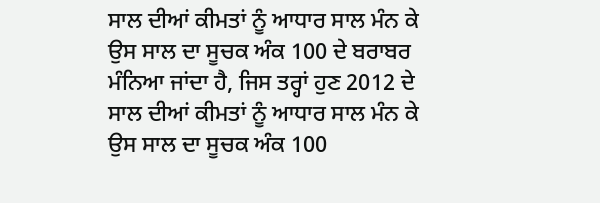ਸਾਲ ਦੀਆਂ ਕੀਮਤਾਂ ਨੂੰ ਆਧਾਰ ਸਾਲ ਮੰਨ ਕੇ ਉਸ ਸਾਲ ਦਾ ਸੂਚਕ ਅੰਕ 100 ਦੇ ਬਰਾਬਰ ਮੰਨਿਆ ਜਾਂਦਾ ਹੈ, ਜਿਸ ਤਰ੍ਹਾਂ ਹੁਣ 2012 ਦੇ ਸਾਲ ਦੀਆਂ ਕੀਮਤਾਂ ਨੂੰ ਆਧਾਰ ਸਾਲ ਮੰਨ ਕੇ ਉਸ ਸਾਲ ਦਾ ਸੂਚਕ ਅੰਕ 100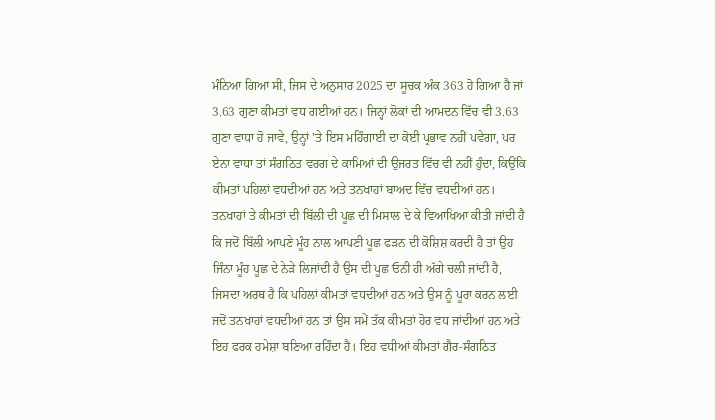ਮੰਨਿਆ ਗਿਆ ਸੀ, ਜਿਸ ਦੇ ਅਨੁਸਾਰ 2025 ਦਾ ਸੂਚਕ ਅੰਕ 363 ਹੋ ਗਿਆ ਹੈ ਜਾਂ 3.63 ਗੁਣਾ ਕੀਮਤਾਂ ਵਧ ਗਈਆਂ ਹਨ। ਜਿਨ੍ਹਾਂ ਲੋਕਾਂ ਦੀ ਆਮਦਨ ਵਿੱਚ ਵੀ 3.63 ਗੁਣਾ ਵਾਧਾ ਹੋ ਜਾਵੇ, ਉਨ੍ਹਾਂ ’ਤੇ ਇਸ ਮਹਿੰਗਾਈ ਦਾ ਕੋਈ ਪ੍ਰਭਾਵ ਨਹੀਂ ਪਵੇਗਾ, ਪਰ ਏਨਾ ਵਾਧਾ ਤਾਂ ਸੰਗਠਿਤ ਵਰਗ ਦੇ ਕਾਮਿਆਂ ਦੀ ਉਜਰਤ ਵਿੱਚ ਵੀ ਨਹੀਂ ਹੁੰਦਾ, ਕਿਉਂਕਿ ਕੀਮਤਾਂ ਪਹਿਲਾਂ ਵਧਦੀਆਂ ਹਨ ਅਤੇ ਤਨਖਾਹਾਂ ਬਾਅਦ ਵਿੱਚ ਵਧਦੀਆਂ ਹਨ। ਤਨਖਾਹਾਂ ਤੇ ਕੀਮਤਾਂ ਦੀ ਬਿੱਲੀ ਦੀ ਪੂਛ ਦੀ ਮਿਸਾਲ ਦੇ ਕੇ ਵਿਆਖਿਆ ਕੀਤੀ ਜਾਂਦੀ ਹੈ ਕਿ ਜਦੋਂ ਬਿੱਲੀ ਆਪਣੇ ਮੂੰਹ ਨਾਲ ਆਪਣੀ ਪੂਛ ਫੜਨ ਦੀ ਕੋਸ਼ਿਸ਼ ਕਰਦੀ ਹੈ ਤਾਂ ਉਹ ਜਿੰਨਾ ਮੂੰਹ ਪੂਛ ਦੇ ਨੇੜੇ ਲਿਜਾਂਦੀ ਹੈ ਉਸ ਦੀ ਪੂਛ ਓਨੀ ਹੀ ਅੱਗੇ ਚਲੀ ਜਾਂਦੀ ਹੈ, ਜਿਸਦਾ ਅਰਥ ਹੈ ਕਿ ਪਹਿਲਾਂ ਕੀਮਤਾਂ ਵਧਦੀਆਂ ਹਨ ਅਤੇ ਉਸ ਨੂੰ ਪੂਰਾ ਕਰਨ ਲਈ ਜਦੋਂ ਤਨਖਾਹਾਂ ਵਧਦੀਆਂ ਹਨ ਤਾਂ ਉਸ ਸਮੇਂ ਤੱਕ ਕੀਮਤਾਂ ਹੋਰ ਵਧ ਜਾਂਦੀਆਂ ਹਨ ਅਤੇ ਇਹ ਫਰਕ ਹਮੇਸ਼ਾ ਬਣਿਆ ਰਹਿੰਦਾ ਹੈ। ਇਹ ਵਧੀਆਂ ਕੀਮਤਾਂ ਗੈਰ-ਸੰਗਠਿਤ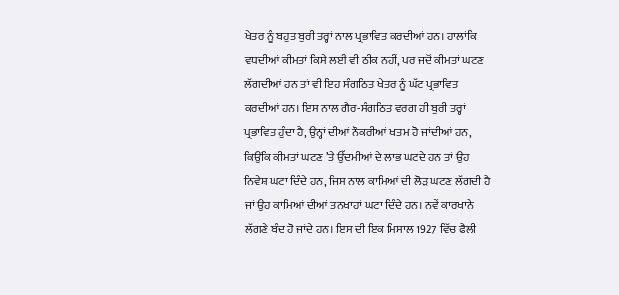ਖੇਤਰ ਨੂੰ ਬਹੁਤ ਬੁਰੀ ਤਰ੍ਹਾਂ ਨਾਲ ਪ੍ਰਭਾਵਿਤ ਕਰਦੀਆਂ ਹਨ। ਹਾਲਾਂਕਿ ਵਧਦੀਆਂ ਕੀਮਤਾਂ ਕਿਸੇ ਲਈ ਵੀ ਠੀਕ ਨਹੀਂ, ਪਰ ਜਦੋਂ ਕੀਮਤਾਂ ਘਟਣ ਲੱਗਦੀਆਂ ਹਨ ਤਾਂ ਵੀ ਇਹ ਸੰਗਠਿਤ ਖੇਤਰ ਨੂੰ ਘੱਟ ਪ੍ਰਭਾਵਿਤ ਕਰਦੀਆਂ ਹਨ। ਇਸ ਨਾਲ ਗੈਰ-ਸੰਗਠਿਤ ਵਰਗ ਹੀ ਬੁਰੀ ਤਰ੍ਹਾਂ ਪ੍ਰਭਾਵਿਤ ਹੁੰਦਾ ਹੈ, ਉਨ੍ਹਾਂ ਦੀਆਂ ਨੌਕਰੀਆਂ ਖਤਮ ਹੋ ਜਾਂਦੀਆਂ ਹਨ, ਕਿਉਂਕਿ ਕੀਮਤਾਂ ਘਟਣ ’ਤੇ ਉੱਦਮੀਆਂ ਦੇ ਲਾਭ ਘਟਦੇ ਹਨ ਤਾਂ ਉਹ ਨਿਵੇਸ਼ ਘਟਾ ਦਿੰਦੇ ਹਨ, ਜਿਸ ਨਾਲ ਕਾਮਿਆਂ ਦੀ ਲੋੜ ਘਟਣ ਲੱਗਦੀ ਹੈ ਜਾਂ ਉਹ ਕਾਮਿਆਂ ਦੀਆਂ ਤਨਖਾਹਾਂ ਘਟਾ ਦਿੰਦੇ ਹਨ। ਨਵੇਂ ਕਾਰਖਾਨੇ ਲੱਗਣੇ ਬੰਦ ਹੋ ਜਾਂਦੇ ਹਨ। ਇਸ ਦੀ ਇਕ ਮਿਸਾਲ 1927 ਵਿੱਚ ਫੈਲੀ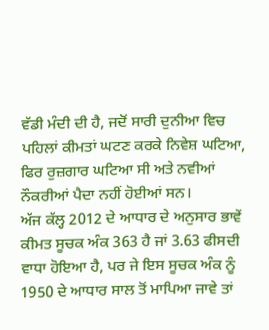ਵੱਡੀ ਮੰਦੀ ਦੀ ਹੈ, ਜਦੋਂ ਸਾਰੀ ਦੁਨੀਆ ਵਿਚ ਪਹਿਲਾਂ ਕੀਮਤਾਂ ਘਟਣ ਕਰਕੇ ਨਿਵੇਸ਼ ਘਟਿਆ, ਫਿਰ ਰੁਜ਼ਗਾਰ ਘਟਿਆ ਸੀ ਅਤੇ ਨਵੀਆਂ ਨੌਕਰੀਆਂ ਪੈਦਾ ਨਹੀਂ ਹੋਈਆਂ ਸਨ।
ਅੱਜ ਕੱਲ੍ਹ 2012 ਦੇ ਆਧਾਰ ਦੇ ਅਨੁਸਾਰ ਭਾਵੇਂ ਕੀਮਤ ਸੂਚਕ ਅੰਕ 363 ਹੈ ਜਾਂ 3.63 ਫੀਸਦੀ ਵਾਧਾ ਹੋਇਆ ਹੈ, ਪਰ ਜੇ ਇਸ ਸੂਚਕ ਅੰਕ ਨੂੰ 1950 ਦੇ ਆਧਾਰ ਸਾਲ ਤੋਂ ਮਾਪਿਆ ਜਾਵੇ ਤਾਂ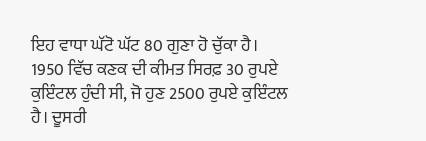ਇਹ ਵਾਧਾ ਘੱਟੋ ਘੱਟ 80 ਗੁਣਾ ਹੋ ਚੁੱਕਾ ਹੈ। 1950 ਵਿੱਚ ਕਣਕ ਦੀ ਕੀਮਤ ਸਿਰਫ਼ 30 ਰੁਪਏ ਕੁਇੰਟਲ ਹੁੰਦੀ ਸੀ, ਜੋ ਹੁਣ 2500 ਰੁਪਏ ਕੁਇੰਟਲ ਹੈ। ਦੂਸਰੀ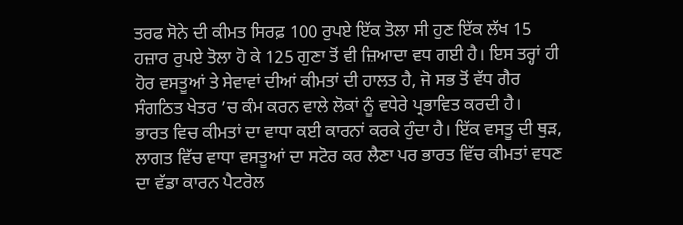ਤਰਫ ਸੋਨੇ ਦੀ ਕੀਮਤ ਸਿਰਫ਼ 100 ਰੁਪਏ ਇੱਕ ਤੋਲਾ ਸੀ ਹੁਣ ਇੱਕ ਲੱਖ 15 ਹਜ਼ਾਰ ਰੁਪਏ ਤੋਲਾ ਹੋ ਕੇ 125 ਗੁਣਾ ਤੋਂ ਵੀ ਜ਼ਿਆਦਾ ਵਧ ਗਈ ਹੈ। ਇਸ ਤਰ੍ਹਾਂ ਹੀ ਹੋਰ ਵਸਤੂਆਂ ਤੇ ਸੇਵਾਵਾਂ ਦੀਆਂ ਕੀਮਤਾਂ ਦੀ ਹਾਲਤ ਹੈ, ਜੋ ਸਭ ਤੋਂ ਵੱਧ ਗੈਰ ਸੰਗਠਿਤ ਖੇਤਰ ’ਚ ਕੰਮ ਕਰਨ ਵਾਲੇ ਲੋਕਾਂ ਨੂੰ ਵਧੇਰੇ ਪ੍ਰਭਾਵਿਤ ਕਰਦੀ ਹੈ।
ਭਾਰਤ ਵਿਚ ਕੀਮਤਾਂ ਦਾ ਵਾਧਾ ਕਈ ਕਾਰਨਾਂ ਕਰਕੇ ਹੁੰਦਾ ਹੈ। ਇੱਕ ਵਸਤੂ ਦੀ ਥੁੜ, ਲਾਗਤ ਵਿੱਚ ਵਾਧਾ ਵਸਤੂਆਂ ਦਾ ਸਟੋਰ ਕਰ ਲੈਣਾ ਪਰ ਭਾਰਤ ਵਿੱਚ ਕੀਮਤਾਂ ਵਧਣ ਦਾ ਵੱਡਾ ਕਾਰਨ ਪੈਟਰੋਲ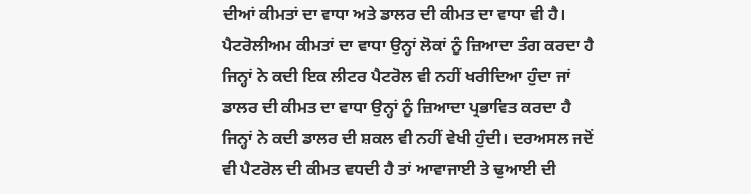ਦੀਆਂ ਕੀਮਤਾਂ ਦਾ ਵਾਧਾ ਅਤੇ ਡਾਲਰ ਦੀ ਕੀਮਤ ਦਾ ਵਾਧਾ ਵੀ ਹੈ। ਪੈਟਰੋਲੀਅਮ ਕੀਮਤਾਂ ਦਾ ਵਾਧਾ ਉਨ੍ਹਾਂ ਲੋਕਾਂ ਨੂੰ ਜ਼ਿਆਦਾ ਤੰਗ ਕਰਦਾ ਹੈ ਜਿਨ੍ਹਾਂ ਨੇ ਕਦੀ ਇਕ ਲੀਟਰ ਪੈਟਰੋਲ ਵੀ ਨਹੀਂ ਖਰੀਦਿਆ ਹੁੰਦਾ ਜਾਂ ਡਾਲਰ ਦੀ ਕੀਮਤ ਦਾ ਵਾਧਾ ਉਨ੍ਹਾਂ ਨੂੰ ਜ਼ਿਆਦਾ ਪ੍ਰਭਾਵਿਤ ਕਰਦਾ ਹੈ ਜਿਨ੍ਹਾਂ ਨੇ ਕਦੀ ਡਾਲਰ ਦੀ ਸ਼ਕਲ ਵੀ ਨਹੀਂ ਵੇਖੀ ਹੁੰਦੀ। ਦਰਅਸਲ ਜਦੋਂ ਵੀ ਪੈਟਰੋਲ ਦੀ ਕੀਮਤ ਵਧਦੀ ਹੈ ਤਾਂ ਆਵਾਜਾਈ ਤੇ ਢੁਆਈ ਦੀ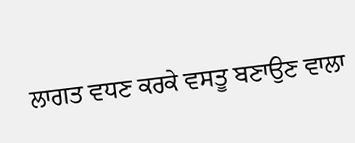ਲਾਗਤ ਵਧਣ ਕਰਕੇ ਵਸਤੂ ਬਣਾਉਣ ਵਾਲਾ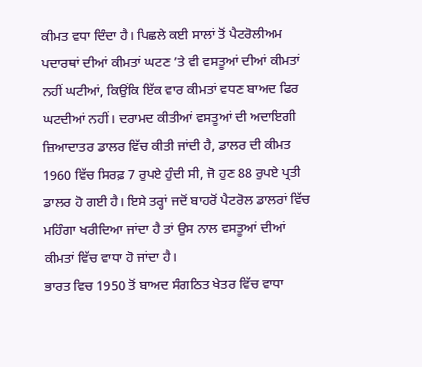ਕੀਮਤ ਵਧਾ ਦਿੰਦਾ ਹੈ। ਪਿਛਲੇ ਕਈ ਸਾਲਾਂ ਤੋਂ ਪੈਟਰੋਲੀਅਮ ਪਦਾਰਥਾਂ ਦੀਆਂ ਕੀਮਤਾਂ ਘਟਣ ’ਤੇ ਵੀ ਵਸਤੂਆਂ ਦੀਆਂ ਕੀਮਤਾਂ ਨਹੀਂ ਘਟੀਆਂ, ਕਿਉਂਕਿ ਇੱਕ ਵਾਰ ਕੀਮਤਾਂ ਵਧਣ ਬਾਅਦ ਫਿਰ ਘਟਦੀਆਂ ਨਹੀਂ। ਦਰਾਮਦ ਕੀਤੀਆਂ ਵਸਤੂਆਂ ਦੀ ਅਦਾਇਗੀ ਜ਼ਿਆਦਾਤਰ ਡਾਲਰ ਵਿੱਚ ਕੀਤੀ ਜਾਂਦੀ ਹੈ, ਡਾਲਰ ਦੀ ਕੀਮਤ 1960 ਵਿੱਚ ਸਿਰਫ਼ 7 ਰੁਪਏ ਹੁੰਦੀ ਸੀ, ਜੋ ਹੁਣ 88 ਰੁਪਏ ਪ੍ਰਤੀ ਡਾਲਰ ਹੋ ਗਈ ਹੈ। ਇਸੇ ਤਰ੍ਹਾਂ ਜਦੋਂ ਬਾਹਰੋਂ ਪੈਟਰੋਲ ਡਾਲਰਾਂ ਵਿੱਚ ਮਹਿੰਗਾ ਖਰੀਦਿਆ ਜਾਂਦਾ ਹੈ ਤਾਂ ਉਸ ਨਾਲ ਵਸਤੂਆਂ ਦੀਆਂ ਕੀਮਤਾਂ ਵਿੱਚ ਵਾਧਾ ਹੋ ਜਾਂਦਾ ਹੈ।
ਭਾਰਤ ਵਿਚ 1950 ਤੋਂ ਬਾਅਦ ਸੰਗਠਿਤ ਖੇਤਰ ਵਿੱਚ ਵਾਧਾ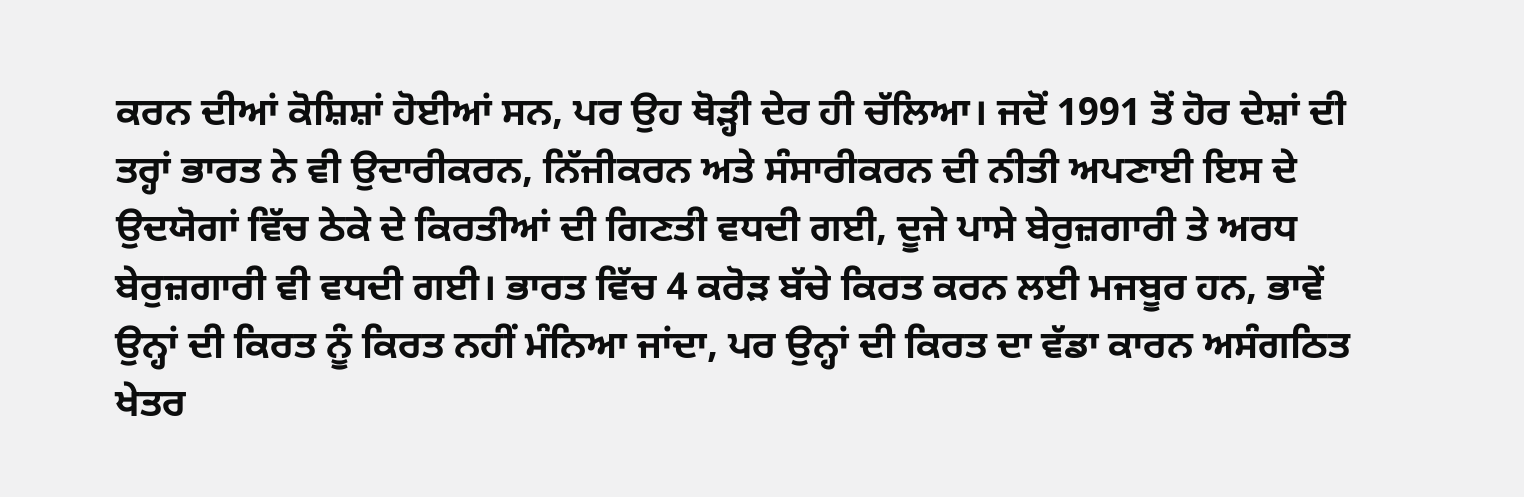ਕਰਨ ਦੀਆਂ ਕੋਸ਼ਿਸ਼ਾਂ ਹੋਈਆਂ ਸਨ, ਪਰ ਉਹ ਥੋੜ੍ਹੀ ਦੇਰ ਹੀ ਚੱਲਿਆ। ਜਦੋਂ 1991 ਤੋਂ ਹੋਰ ਦੇਸ਼ਾਂ ਦੀ ਤਰ੍ਹਾਂ ਭਾਰਤ ਨੇ ਵੀ ਉਦਾਰੀਕਰਨ, ਨਿੱਜੀਕਰਨ ਅਤੇ ਸੰਸਾਰੀਕਰਨ ਦੀ ਨੀਤੀ ਅਪਣਾਈ ਇਸ ਦੇ ਉਦਯੋਗਾਂ ਵਿੱਚ ਠੇਕੇ ਦੇ ਕਿਰਤੀਆਂ ਦੀ ਗਿਣਤੀ ਵਧਦੀ ਗਈ, ਦੂਜੇ ਪਾਸੇ ਬੇਰੁਜ਼ਗਾਰੀ ਤੇ ਅਰਧ ਬੇਰੁਜ਼ਗਾਰੀ ਵੀ ਵਧਦੀ ਗਈ। ਭਾਰਤ ਵਿੱਚ 4 ਕਰੋੜ ਬੱਚੇ ਕਿਰਤ ਕਰਨ ਲਈ ਮਜਬੂਰ ਹਨ, ਭਾਵੇਂ ਉਨ੍ਹਾਂ ਦੀ ਕਿਰਤ ਨੂੰ ਕਿਰਤ ਨਹੀਂ ਮੰਨਿਆ ਜਾਂਦਾ, ਪਰ ਉਨ੍ਹਾਂ ਦੀ ਕਿਰਤ ਦਾ ਵੱਡਾ ਕਾਰਨ ਅਸੰਗਠਿਤ ਖੇਤਰ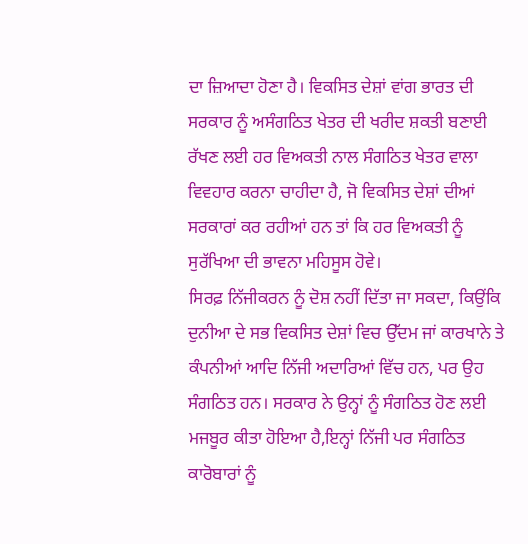ਦਾ ਜ਼ਿਆਦਾ ਹੋਣਾ ਹੈ। ਵਿਕਸਿਤ ਦੇਸ਼ਾਂ ਵਾਂਗ ਭਾਰਤ ਦੀ ਸਰਕਾਰ ਨੂੰ ਅਸੰਗਠਿਤ ਖੇਤਰ ਦੀ ਖਰੀਦ ਸ਼ਕਤੀ ਬਣਾਈ ਰੱਖਣ ਲਈ ਹਰ ਵਿਅਕਤੀ ਨਾਲ ਸੰਗਠਿਤ ਖੇਤਰ ਵਾਲਾ ਵਿਵਹਾਰ ਕਰਨਾ ਚਾਹੀਦਾ ਹੈ, ਜੋ ਵਿਕਸਿਤ ਦੇਸ਼ਾਂ ਦੀਆਂ ਸਰਕਾਰਾਂ ਕਰ ਰਹੀਆਂ ਹਨ ਤਾਂ ਕਿ ਹਰ ਵਿਅਕਤੀ ਨੂੰ ਸੁਰੱਖਿਆ ਦੀ ਭਾਵਨਾ ਮਹਿਸੂਸ ਹੋਵੇ।
ਸਿਰਫ਼ ਨਿੱਜੀਕਰਨ ਨੂੰ ਦੋਸ਼ ਨਹੀਂ ਦਿੱਤਾ ਜਾ ਸਕਦਾ, ਕਿਉਂਕਿ ਦੁਨੀਆ ਦੇ ਸਭ ਵਿਕਸਿਤ ਦੇਸ਼ਾਂ ਵਿਚ ਉੱਦਮ ਜਾਂ ਕਾਰਖਾਨੇ ਤੇ ਕੰਪਨੀਆਂ ਆਦਿ ਨਿੱਜੀ ਅਦਾਰਿਆਂ ਵਿੱਚ ਹਨ, ਪਰ ਉਹ ਸੰਗਠਿਤ ਹਨ। ਸਰਕਾਰ ਨੇ ਉਨ੍ਹਾਂ ਨੂੰ ਸੰਗਠਿਤ ਹੋਣ ਲਈ ਮਜਬੂਰ ਕੀਤਾ ਹੋਇਆ ਹੈ,ਇਨ੍ਹਾਂ ਨਿੱਜੀ ਪਰ ਸੰਗਠਿਤ ਕਾਰੋਬਾਰਾਂ ਨੂੰ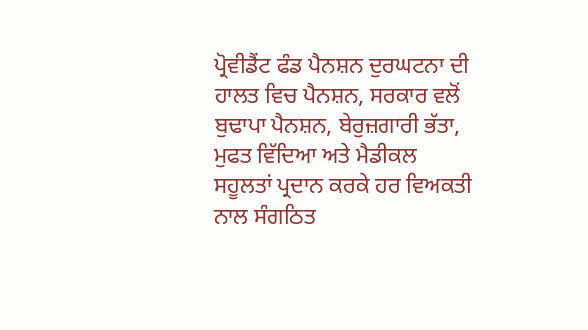ਪ੍ਰੋਵੀਡੈਂਟ ਫੰਡ ਪੈਨਸ਼ਨ ਦੁਰਘਟਨਾ ਦੀ ਹਾਲਤ ਵਿਚ ਪੈਨਸ਼ਨ, ਸਰਕਾਰ ਵਲੋਂ ਬੁਢਾਪਾ ਪੈਨਸ਼ਨ, ਬੇਰੁਜ਼ਗਾਰੀ ਭੱਤਾ, ਮੁਫਤ ਵਿੱਦਿਆ ਅਤੇ ਮੈਡੀਕਲ ਸਹੂਲਤਾਂ ਪ੍ਰਦਾਨ ਕਰਕੇ ਹਰ ਵਿਅਕਤੀ ਨਾਲ ਸੰਗਠਿਤ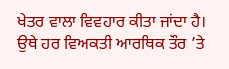ਖੇਤਰ ਵਾਲਾ ਵਿਵਹਾਰ ਕੀਤਾ ਜਾਂਦਾ ਹੈ। ਉਥੇ ਹਰ ਵਿਅਕਤੀ ਆਰਥਿਕ ਤੌਰ ’ਤੇ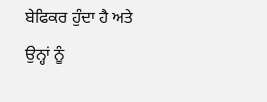ਬੇਫਿਕਰ ਹੁੰਦਾ ਹੈ ਅਤੇ ਉਨ੍ਹਾਂ ਨੂੰ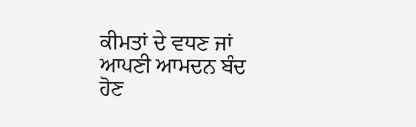ਕੀਮਤਾਂ ਦੇ ਵਧਣ ਜਾਂ ਆਪਣੀ ਆਮਦਨ ਬੰਦ ਹੋਣ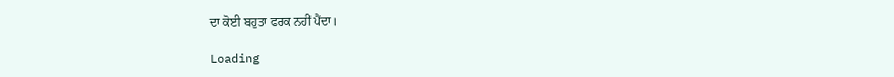ਦਾ ਕੋਈ ਬਹੁਤਾ ਫਰਕ ਨਹੀਂ ਪੈਂਦਾ।

Loading